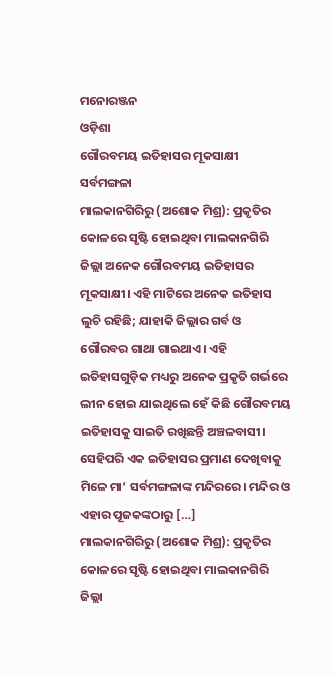ମନୋରଞ୍ଜନ
ଓଡ଼ିଶା
ଗୌରବମୟ ଇତିହାସର ମୂକସାକ୍ଷୀ ସର୍ବମଙ୍ଗଳା
ମାଲକାନଗିରିରୁ (ଅଶୋକ ମିଶ୍ର): ପ୍ରକୃତିର କୋଳରେ ସୃଷ୍ଟି ହୋଇଥିବା ମାଲକାନଗିରି ଜିଲ୍ଲା ଅନେକ ଗୌରବମୟ ଇତିହାସର ମୂକସାକ୍ଷୀ। ଏହି ମାଟିରେ ଅନେକ ଇତିହାସ ଲୁଚି ରହିଛି; ଯାହାକି ଜିଲ୍ଲାର ଗର୍ବ ଓ ଗୌରବର ଗାଥା ଗାଇଥାଏ। ଏହି ଇତିହାସଗୁଡ଼ିକ ମଧ୍ୟରୁ ଅନେକ ପ୍ରକୃତି ଗର୍ଭରେ ଲୀନ ହୋଇ ଯାଇଥିଲେ ହେଁ କିଛି ଗୌରବମୟ ଇତିହାସକୁ ସାଇତି ରଖିଛନ୍ତି ଅଞ୍ଚଳବାସୀ। ସେହିପରି ଏକ ଇତିହାସର ପ୍ରମାଣ ଦେଖିବାକୁ ମିଳେ ମା’ ସର୍ବମଙ୍ଗଳାଙ୍କ ମନ୍ଦିରରେ। ମନ୍ଦିର ଓ ଏହାର ପୂଜକଙ୍କଠାରୁ […]
ମାଲକାନଗିରିରୁ (ଅଶୋକ ମିଶ୍ର): ପ୍ରକୃତିର କୋଳରେ ସୃଷ୍ଟି ହୋଇଥିବା ମାଲକାନଗିରି ଜିଲ୍ଲା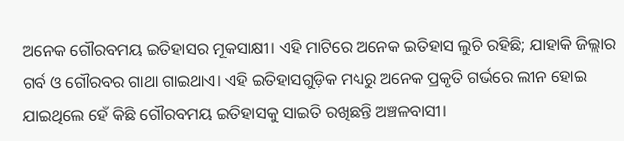ଅନେକ ଗୌରବମୟ ଇତିହାସର ମୂକସାକ୍ଷୀ। ଏହି ମାଟିରେ ଅନେକ ଇତିହାସ ଲୁଚି ରହିଛି; ଯାହାକି ଜିଲ୍ଲାର ଗର୍ବ ଓ ଗୌରବର ଗାଥା ଗାଇଥାଏ। ଏହି ଇତିହାସଗୁଡ଼ିକ ମଧ୍ୟରୁ ଅନେକ ପ୍ରକୃତି ଗର୍ଭରେ ଲୀନ ହୋଇ ଯାଇଥିଲେ ହେଁ କିଛି ଗୌରବମୟ ଇତିହାସକୁ ସାଇତି ରଖିଛନ୍ତି ଅଞ୍ଚଳବାସୀ।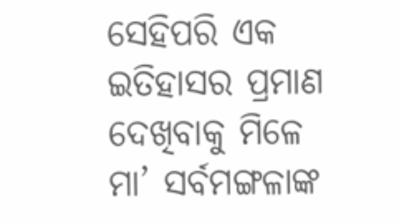ସେହିପରି ଏକ ଇତିହାସର ପ୍ରମାଣ ଦେଖିବାକୁ ମିଳେ ମା’ ସର୍ବମଙ୍ଗଳାଙ୍କ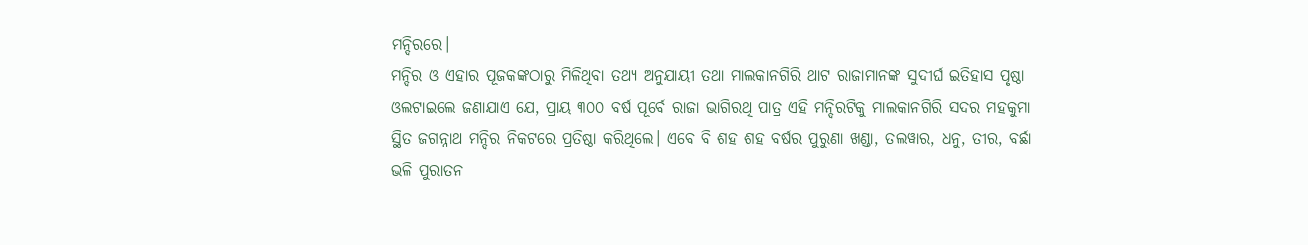ମନ୍ଦିରରେ।
ମନ୍ଦିର ଓ ଏହାର ପୂଜକଙ୍କଠାରୁ ମିଳିଥିବା ତଥ୍ୟ ଅନୁଯାୟୀ ତଥା ମାଲକାନଗିରି ଥାଟ ରାଜାମାନଙ୍କ ସୁଦୀର୍ଘ ଇତିହାସ ପୃଷ୍ଠା ଓଲଟାଇଲେ ଜଣାଯାଏ ଯେ, ପ୍ରାୟ ୩୦୦ ବର୍ଷ ପୂର୍ବେ ରାଜା ଭାଗିରଥି ପାତ୍ର ଏହି ମନ୍ଦିରଟିକୁ ମାଲକାନଗିରି ସଦର ମହକୁମା ସ୍ଥିତ ଜଗନ୍ନାଥ ମନ୍ଦିର ନିକଟରେ ପ୍ରତିଷ୍ଠା କରିଥିଲେ। ଏବେ ବି ଶହ ଶହ ବର୍ଷର ପୁରୁଣା ଖଣ୍ଡା, ତଲୱାର, ଧନୁ, ତୀର, ବର୍ଛା ଭଳି ପୁରାତନ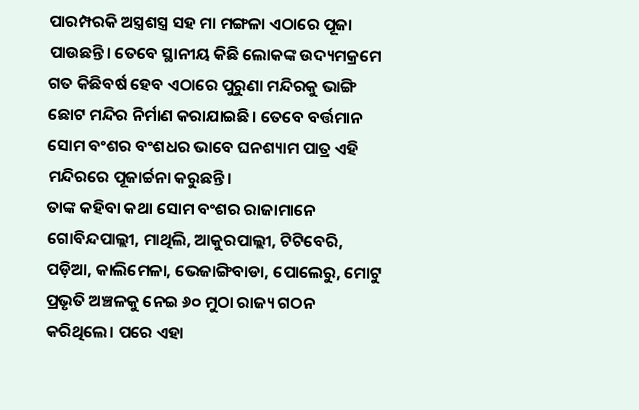ପାରମ୍ପରକି ଅସ୍ତ୍ରଶସ୍ତ୍ର ସହ ମା ମଙ୍ଗଳା ଏଠାରେ ପୂଜା ପାଉଛନ୍ତି। ତେବେ ସ୍ଥାନୀୟ କିଛି ଲୋକଙ୍କ ଉଦ୍ୟମକ୍ରମେ ଗତ କିଛିବର୍ଷ ହେବ ଏଠାରେ ପୁରୁଣା ମନ୍ଦିରକୁ ଭାଙ୍ଗି ଛୋଟ ମନ୍ଦିର ନିର୍ମାଣ କରାଯାଇଛି। ତେବେ ବର୍ତ୍ତମାନ ସୋମ ବଂଶର ବଂଶଧର ଭାବେ ଘନଶ୍ୟାମ ପାତ୍ର ଏହି ମନ୍ଦିରରେ ପୂଜାର୍ଚ୍ଚନା କରୁଛନ୍ତି।
ତାଙ୍କ କହିବା କଥା ସୋମ ବଂଶର ରାଜାମାନେ ଗୋବିନ୍ଦପାଲ୍ଲୀ, ମାଥିଲି, ଆକୁରପାଲ୍ଲୀ, ଟିଟିବେରି, ପଡ଼ିଆ, କାଲିମେଳା, ଭେଜାଙ୍ଗିବାଡା, ପୋଲେରୁ, ମୋଟୁ ପ୍ରଭୃତି ଅଞ୍ଚଳକୁ ନେଇ ୬୦ ମୁଠା ରାଜ୍ୟ ଗଠନ କରିଥିଲେ। ପରେ ଏହା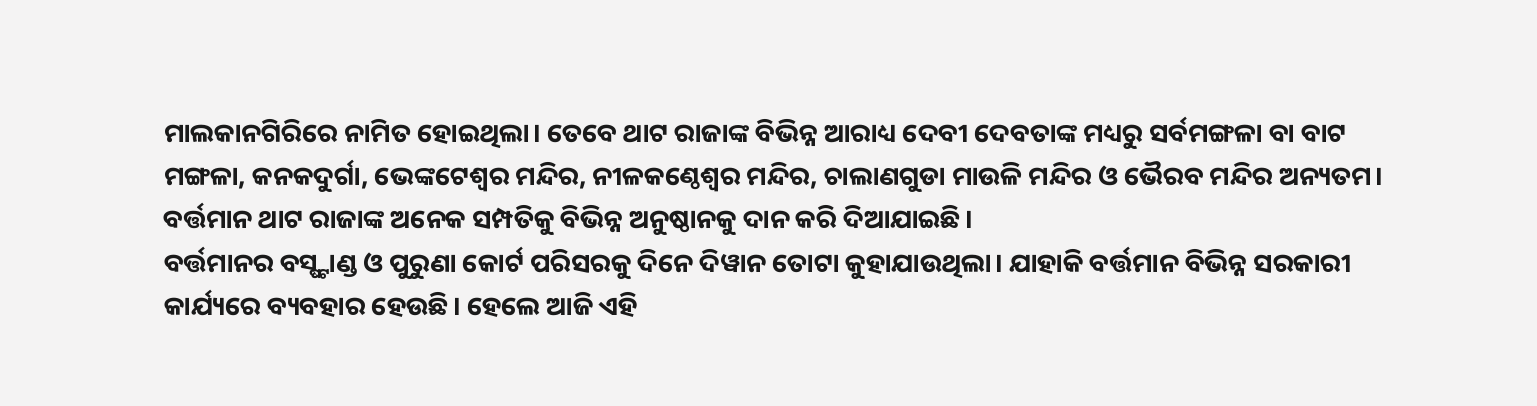ମାଲକାନଗିରିରେ ନାମିତ ହୋଇଥିଲା। ତେବେ ଥାଟ ରାଜାଙ୍କ ବିଭିନ୍ନ ଆରାଧ୍ୟ ଦେବୀ ଦେବତାଙ୍କ ମଧ୍ୟରୁ ସର୍ବମଙ୍ଗଳା ବା ବାଟ ମଙ୍ଗଳା, କନକଦୁର୍ଗା, ଭେଙ୍କଟେଶ୍ୱର ମନ୍ଦିର, ନୀଳକଣ୍ଠେଶ୍ୱର ମନ୍ଦିର, ଚାଲାଣଗୁଡା ମାଉଳି ମନ୍ଦିର ଓ ଭୈରବ ମନ୍ଦିର ଅନ୍ୟତମ। ବର୍ତ୍ତମାନ ଥାଟ ରାଜାଙ୍କ ଅନେକ ସମ୍ପତିକୁ ବିଭିନ୍ନ ଅନୁଷ୍ଠାନକୁ ଦାନ କରି ଦିଆଯାଇଛି।
ବର୍ତ୍ତମାନର ବସ୍ଷ୍ଟାଣ୍ଡ ଓ ପୁରୁଣା କୋର୍ଟ ପରିସରକୁ ଦିନେ ଦିୱାନ ତୋଟା କୁହାଯାଉଥିଲା। ଯାହାକି ବର୍ତ୍ତମାନ ବିଭିନ୍ନ ସରକାରୀ କାର୍ଯ୍ୟରେ ବ୍ୟବହାର ହେଉଛି। ହେଲେ ଆଜି ଏହି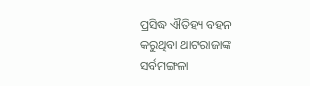ପ୍ରସିଦ୍ଧ ଐତିହ୍ୟ ବହନ କରୁଥିବା ଥାଟରାଜାଙ୍କ ସର୍ବମଙ୍ଗଳା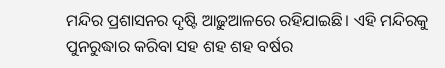ମନ୍ଦିର ପ୍ରଶାସନର ଦୃଷ୍ଟି ଆଢ଼ୁଆଳରେ ରହିଯାଇଛି। ଏହି ମନ୍ଦିରକୁ ପୁନରୁଦ୍ଧାର କରିବା ସହ ଶହ ଶହ ବର୍ଷର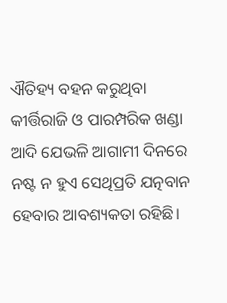ଐତିହ୍ୟ ବହନ କରୁଥିବା କୀର୍ତ୍ତିରାଜି ଓ ପାରମ୍ପରିକ ଖଣ୍ଡା ଆଦି ଯେଭଳି ଆଗାମୀ ଦିନରେ ନଷ୍ଟ ନ ହୁଏ ସେଥିପ୍ରତି ଯତ୍ନବାନ ହେବାର ଆବଶ୍ୟକତା ରହିଛି।